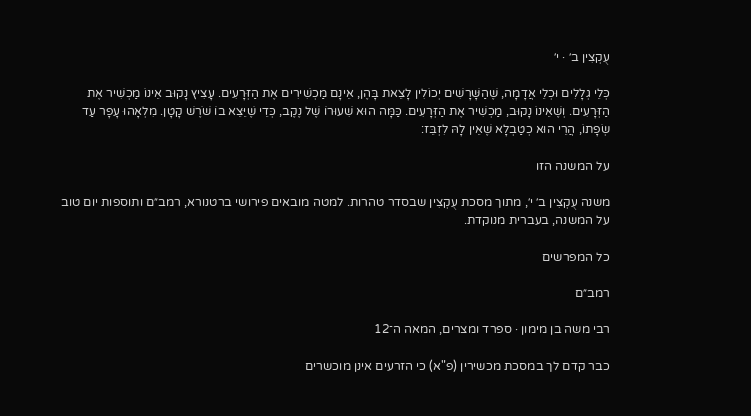עֻקְצִין ב׳ · י׳

כְּלֵי גְלָלִים וּכְלֵי אֲדָמָה, שֶׁהַשָּׁרָשִׁים יְכוֹלִין לָצֵאת בָּהֶן, אֵינָם מַכְשִׁירִים אֶת הַזְּרָעִים. עָצִיץ נָקוּב אֵינוֹ מַכְשִׁיר אֶת הַזְּרָעִים. וְשֶׁאֵינוֹ נָקוּב, מַכְשִׁיר אֶת הַזְּרָעִים. כַּמָּה הוּא שִׁעוּרוֹ שֶׁל נֶקֶב, כְּדֵי שֶׁיֵּצֵא בוֹ שֹׁרֶשׁ קָטָן. מִלְאָהוּ עָפָר עַד שְׂפָתוֹ, הֲרֵי הוּא כְטַבְלָא שֶׁאֵין לָהּ לִזְבֵּז:

על המשנה הזו

משנה עֻקְצִין ב׳ י׳, מתוך מסכת עֻקְצִין שבסדר טהרות. למטה מובאים פירושי ברטנורא, רמב״ם ותוספות יום טוב על המשנה, בעברית מנוקדת.

כל המפרשים

רמב״ם

רבי משה בן מימון · ספרד ומצרים, המאה ה־12

כבר קדם לך במסכת מכשירין (פ"א) כי הזרעים אינן מוכשרים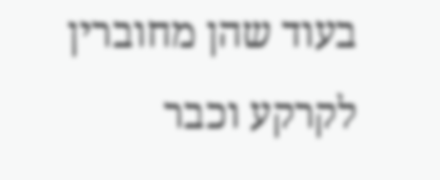בעוד שהן מחוברין לקרקע וכבר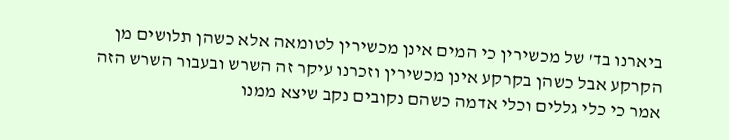ביארנו בד' של מכשירין כי המים אינן מכשירין לטומאה אלא כשהן תלושים מן הקרקע אבל כשהן בקרקע אינן מכשירין וזכרנו עיקר זה השרש ובעבור השרש הזה אמר כי כלי גללים וכלי אדמה כשהם נקובים נקב שיצא ממנו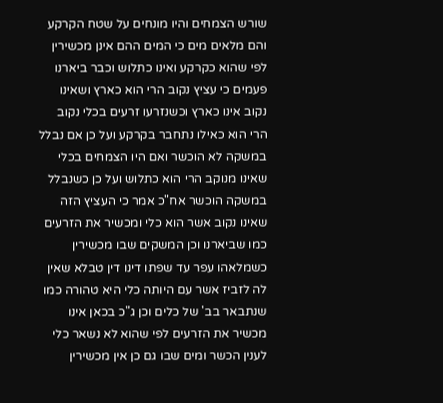שורש הצמחים והיו מונחים על שטח הקרקע והם מלאים מים כי המים ההם אינן מכשירין לפי שהוא כקרקע ואינו כתלוש וכבר ביארנו פעמים כי עציץ נקוב הרי הוא כארץ ושאינו נקוב אינו כארץ וכשנזרעו זרעים בכלי נקוב הרי הוא כאילו נתחבר בקרקע ועל כן אם נבלל במשקה לא הוכשר ואם היו הצמחים בכלי שאינו מנוקב הרי הוא כתלוש ועל כן כשנבלל במשקה הוכשר אח"כ אמר כי העציץ הזה שאינו נקוב אשר הוא כלי ומכשיר את הזרעים כמו שביארנו וכן המשקים שבו מכשירין כשמלאהו עפר עד שפתו דינו דין טבלא שאין לה לזביז אשר עם היותה כלי היא טהורה כמו שנתבאר בב' של כלים וכן ג"כ בכאן אינו מכשיר את הזרעים לפי שהוא לא נשאר כלי לענין הכשר ומים שבו גם כן אין מכשירין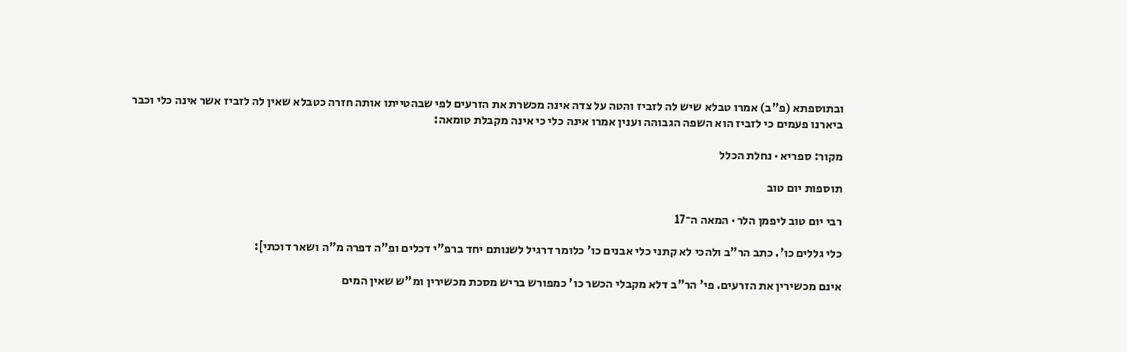ובתוספתא (פ"ב) אמרו טבלא שיש לה לזביז והטה על צדה אינה מכשרת את הזרעים לפי שבהטייתו אותה חזרה כטבלא שאין לה לזביז אשר אינה כלי וכבר ביארנו פעמים כי לזביז הוא השפה הגבוהה וענין אמרו אינה כלי כי אינה מקבלת טומאה:

מקור: ספריא · נחלת הכלל

תוספות יום טוב

רבי יום טוב ליפמן הלר · המאה ה־17

כלי גללים כו'. כתב הר"ב ולהכי לא קתני כלי אבנים כו' כלומר דרגיל לשנותם יחד ברפ"י דכלים ופ"ה דפרה מ"ה ושאר דוכתי]:

אינם מכשירין את הזרעים. פי' הר"ב דלא מקבלי הכשר כו' כמפורש בריש מסכת מכשירין ומ"ש שאין המים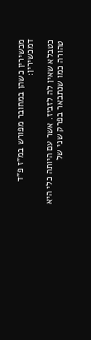מכשירין כשהן במחובר מפורש במ"ז פ"ד דמכשירין:

כטבלא שאין לה לזביז. אשר עם היותה כלי היא טהורה כמו שנתבאר בפרק שני של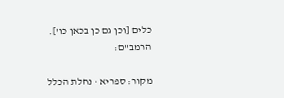כלים [וכן גם כן בכאן כו']. הרמב"ם:

מקור: ספריא · נחלת הכלל